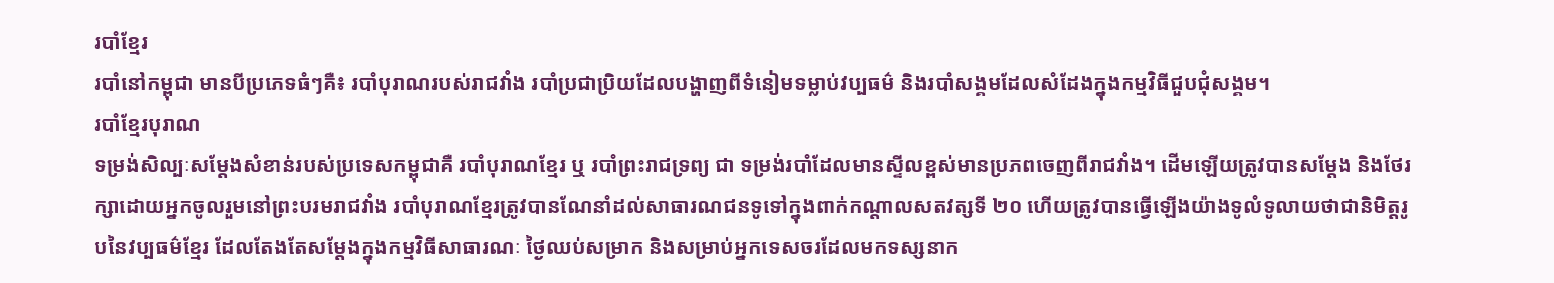របាំខ្មែរ
របាំនៅកម្ពុជា មានបីប្រភេទធំៗគឺ៖ របាំបុរាណរបស់រាជវាំង របាំប្រជាប្រិយដែលបង្ហាញពីទំនៀមទម្លាប់វប្បធម៌ និងរបាំសង្គមដែលសំដែងក្នុងកម្មវិធីជួបជុំសង្គម។
របាំខ្មែរបុរាណ
ទម្រង់សិល្បៈសម្តែងសំខាន់របស់ប្រទេសកម្ពុជាគឺ របាំបុរាណខ្មែរ ឬ របាំព្រះរាជទ្រព្យ ជា ទម្រង់របាំដែលមានស្ទីលខ្ពស់មានប្រភពចេញពីរាជវាំង។ ដើមឡើយត្រូវបានសម្តែង និងថែរក្សាដោយអ្នកចូលរួមនៅព្រះបរមរាជវាំង របាំបុរាណខ្មែរត្រូវបានណែនាំដល់សាធារណជនទូទៅក្នុងពាក់កណ្តាលសតវត្សទី ២០ ហើយត្រូវបានធ្វើឡើងយ៉ាងទូលំទូលាយថាជានិមិត្តរូបនៃវប្បធម៌ខ្មែរ ដែលតែងតែសម្តែងក្នុងកម្មវិធីសាធារណៈ ថ្ងៃឈប់សម្រាក និងសម្រាប់អ្នកទេសចរដែលមកទស្សនាក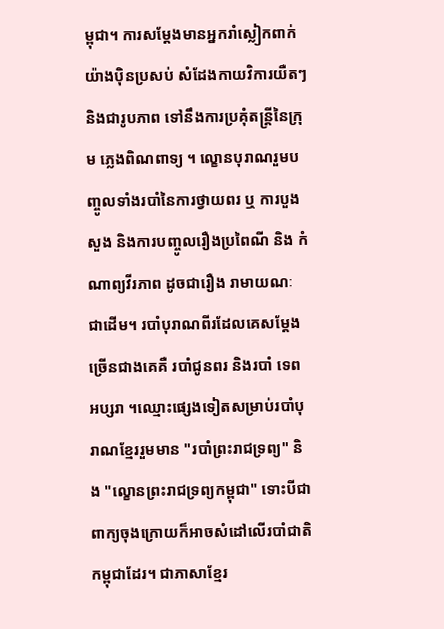ម្ពុជា។ ការសម្តែងមានអ្នករាំស្លៀកពាក់យ៉ាងប៉ិនប្រសប់ សំដែងកាយវិការយឺតៗ និងជារូបភាព ទៅនឹងការប្រគុំតន្ត្រីនៃក្រុម ភ្លេងពិណពាទ្យ ។ ល្ខោនបុរាណរួមបញ្ចូលទាំងរបាំនៃការថ្វាយពរ ឬ ការបួងសួង និងការបញ្ចូលរឿងប្រពៃណី និង កំណាព្យវីរភាព ដូចជារឿង រាមាយណៈ ជាដើម។ របាំបុរាណពីរដែលគេសម្តែងច្រើនជាងគេគឺ របាំជូនពរ និងរបាំ ទេពអប្សរា ។ឈ្មោះផ្សេងទៀតសម្រាប់របាំបុរាណខ្មែររួមមាន "របាំព្រះរាជទ្រព្យ" និង "ល្ខោនព្រះរាជទ្រព្យកម្ពុជា" ទោះបីជាពាក្យចុងក្រោយក៏អាចសំដៅលើរបាំជាតិកម្ពុជាដែរ។ ជាភាសាខ្មែរ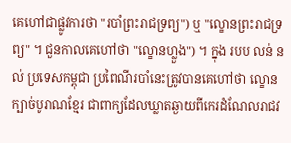គេហៅជាផ្លូវការថា "របាំព្រះរាជទ្រព្យ") ឬ "ល្ខោនព្រះរាជទ្រព្យ" ។ ជួនកាលគេហៅថា "ល្ខោនហ្លួង") ។ ក្នុង របប លន់ នល់ ប្រទេសកម្ពុជា ប្រពៃណីរបាំនេះត្រូវបានគេហៅថា ល្ខោនក្បាច់បូរាណខ្មែរ ជាពាក្យដែលឃ្លាតឆ្ងាយពីកេរដំណែលរាជវ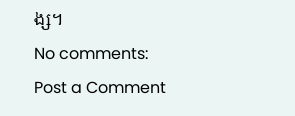ង្ស។
No comments:
Post a Comment